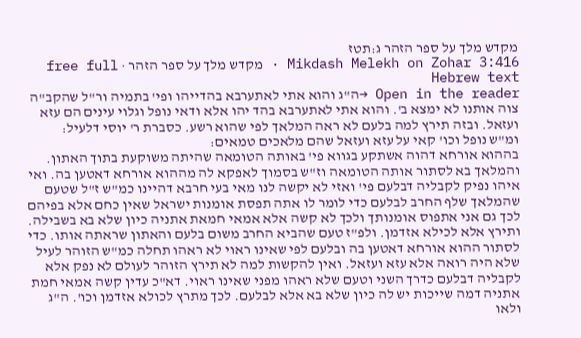מקדש מלך על ספר הזהר ג:תטז
Mikdash Melekh on Zohar 3:416 · מקדש מלך על ספר הזהר · free full Hebrew text
Open in the reader →ה"ג והוא אתי לאתערבא בהדייהו ופי' בתמיה ור"ל שהקב"ה צוה אותנו לא ימצא ב'. והוא אתי לאתערבא בהד יהו אלא ודאי נופל וגלוי עינים הם עזא ועזאל. ובזה תירץ למה בלעם לא ראה המלאך לפי שהוא רשע. כסברת ר' יוסי דלעיל:
ומ"ש נופל וכו' קאי על עזא ועזאל שהם מלאכים טמאים:
בההוא אורחא דהוה אשתקע בגווא פי' באותה הטומאה שהיתה משוקעת בתוך האתון. והמלאך בא לסתור אותה הטומאה וז"ש בסמוך לאפקא לה מההוא אורחא דאטען בה. ואי איהו נפיק לקבליה דבלעם פי' ואזי לא יקשה לנו מאי בעי חרבא דהיינו כמ"ש ז"ל שטעם שהמלאך שלף החרב לבלעם כדי לומר לו אתה תפסת אומנות ישראל שאין כחם אלא בפיהם לכך גם אני אתפוס אומנותך ולכך לא קשה אלא אמאי חמאת אתניה כיון שלא בא בשבילה. ותירץ אלא לכילא אזדמן. ולפ"ז טעם שהביא החרב משום בלעם והאתון שראתה אותו. כדי לסתור ההוא אורחא דאטען בה ובלעם לפי שאינו ראוי לא ראהו תחלה כמ"ש הזוהר לעיל שלא היה רואה אלא עזא ועזאל. ואין להקשות למה לא תירץ הזוהר לעולם לא נפק אלא לקבליה דבלעם כדרך השני וטעם שלא ראהו מפני שאינו ראוי. דא"כ עדין קשה אמאי חמת אתניה דמה שייכות יש לה כיון שלא בא אלא לבלעם. לכך מתרץ לכולא אזדמן וכו'. ה"ג ולאו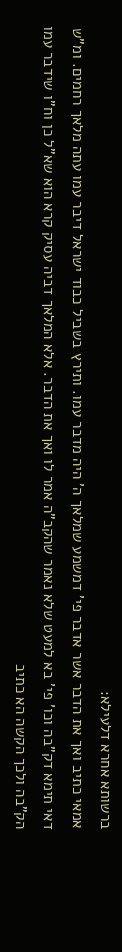ברשותא אחרא דלעילא:
אמאי כתיב ואך את הדבר אשר אדבר פי' דמשמע שמלאך ה' היה מדבר עמו. ותירץ בשביל כבוד ישראל דיבר עמו עתה מלאך רחמים. ומ"ש דאי תימא דק"בה וכו' פי' בא למעט שלא נאמר שהקב"ה אמר לו ואך את הדבר. אלא המלאך דביה עסיק קרא הוא שא"ל כן וח"ו שידבר עמו הק"בה ולכך הקשה הא כתיב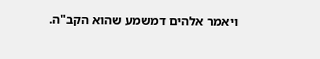ויאמר אלהים דמשמע שהוא הקב"ה.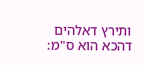ותירץ דאלהים דהכא הוא ס"מ: